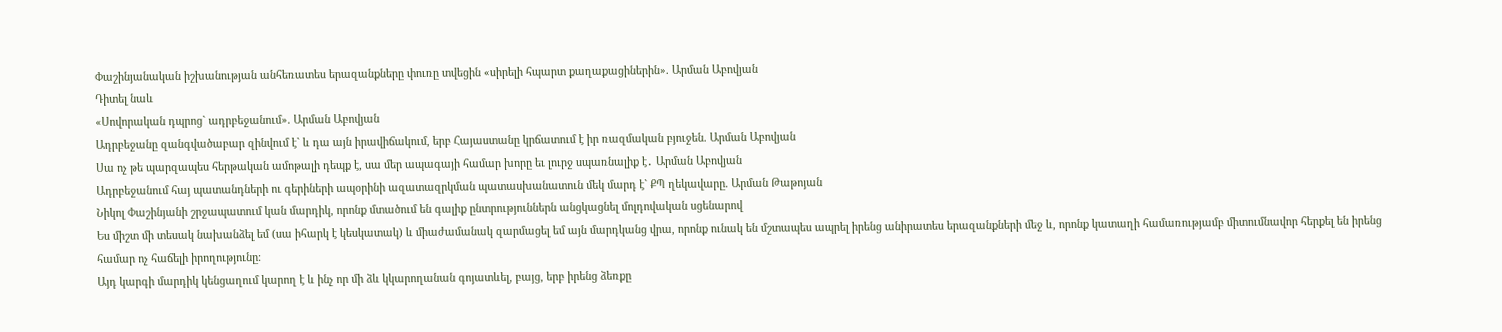Փաշինյանական իշխանության անհեռատես երազանքները փուռը տվեցին «սիրելի հպարտ քաղաքացիներին». Արման Աբովյան
Դիտել նաև
«Սովորական դպրոց` ադրբեջանում». Արման Աբովյան
Ադրբեջանը զանգվածաբար զինվում է` և դա այն իրավիճակում, երբ Հայաստանը կրճատում է իր ռազմական բյուջեն. Արման Աբովյան
Սա ոչ թե պարզապես հերթական ամոթալի դեպք է, սա մեր ապագայի համար խորը եւ լուրջ սպառնալիք է․ Արման Աբովյան
Ադրբեջանում հայ պատանդների ու գերիների ապօրինի ազատազրկման պատասխանատուն մեկ մարդ է` ՔՊ ղեկավարը. Արման Թաթոյան
Նիկոլ Փաշինյանի շրջապատում կան մարդիկ, որոնք մտածում են գալիք ընտրություններն անցկացնել մոլդովական սցենարով
Ես միշտ մի տեսակ նախանձել եմ (սա իհարկ է կեսկատակ) և միաժամանակ զարմացել եմ այն մարդկանց վրա, որոնք ունակ են մշտապես ապրել իրենց անիրատես երազանքների մեջ և, որոնք կատաղի համառությամբ միտումնավոր հերքել են իրենց համար ոչ հաճելի իրողությունը։
Այդ կարգի մարդիկ կենցաղում կարող է և ինչ որ մի ձև կկարողանան գոյատևել, բայց, երբ իրենց ձեռքը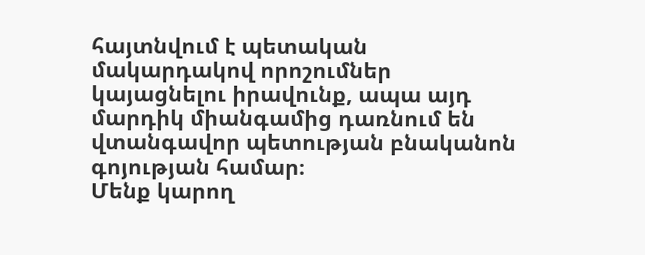հայտնվում է պետական մակարդակով որոշումներ կայացնելու իրավունք, ապա այդ մարդիկ միանգամից դառնում են վտանգավոր պետության բնականոն գոյության համար։
Մենք կարող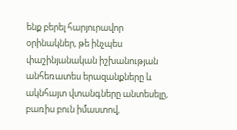ենք բերել հարյուրավոր օրինակներ, թե ինչպես փաշինյանական իշխանության անհեռատես երազանքները և ակնհայտ վտանգները անտեսելը, բառիս բուն իմաստով,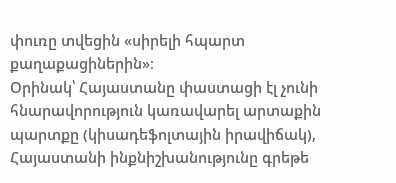փուռը տվեցին «սիրելի հպարտ քաղաքացիներին»։
Օրինակ՝ Հայաստանը փաստացի էլ չունի հնարավորություն կառավարել արտաքին պարտքը (կիսադեֆոլտային իրավիճակ), Հայաստանի ինքնիշխանությունը գրեթե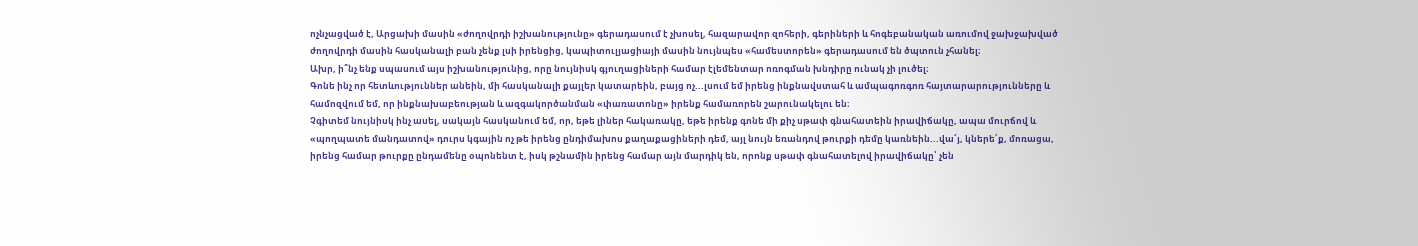ոչնչացված է, Արցախի մասին «ժողովրդի իշխանությունը» գերադասում է չխոսել, հազարավոր զոհերի, գերիների և հոգեբանական առումով ջախջախված ժողովրդի մասին հասկանալի բան չենք լսի իրենցից, կապիտուլյացիայի մասին նույնպես «համեստորեն» գերադասում են ծպտուն չհանել։
Ախր, ի՞նչ ենք սպասում այս իշխանությունից, որը նույնիսկ գյուղացիների համար էլեմենտար ոռոգման խնդիրը ունակ չի լուծել։
Գոնե ինչ որ հետևություններ անեին, մի հասկանալի քայլեր կատարեին, բայց ոչ...լսում եմ իրենց ինքնավստահ և ամպագոռգոռ հայտարարությունները և համոզվում եմ, որ ինքնախաբեության և ազգակործանման «փառատոնը» իրենք համառորեն շարունակելու են։
Չգիտեմ նույնիսկ ինչ ասել, սակայն հասկանում եմ, որ, եթե լիներ հակառակը, եթե իրենք գոնե մի քիչ սթափ գնահատեին իրավիճակը, ապա մուրճով և «պողպատե մանդատով» դուրս կգային ոչ թե իրենց ընդիմախոս քաղաքացիների դեմ, այլ նույն եռանդով թուրքի դեմը կառնեին...վա՜յ, կներե՛ք, մոռացա, իրենց համար թուրքը ընդամենը օպոնենտ է, իսկ թշնամին իրենց համար այն մարդիկ են, որոնք սթափ գնահատելով իրավիճակը՝ չեն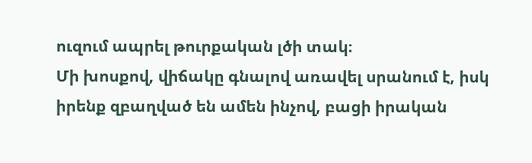ուզում ապրել թուրքական լծի տակ։
Մի խոսքով, վիճակը գնալով առավել սրանում է, իսկ իրենք զբաղված են ամեն ինչով, բացի իրական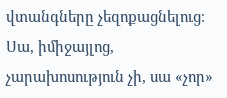վտանգները չեզոքացնելուց։
Սա, իմիջայլոց, չարախոսություն չի, սա «չոր»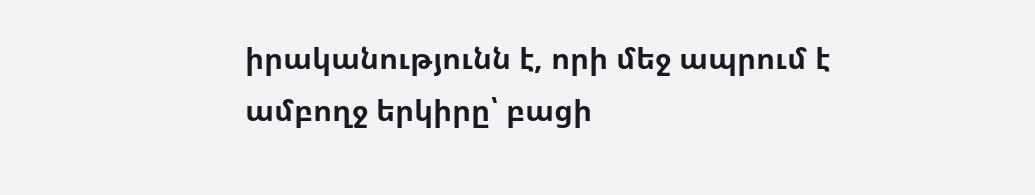իրականությունն է, որի մեջ ապրում է ամբողջ երկիրը՝ բացի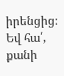իրենցից։
Եվ հա՛, քանի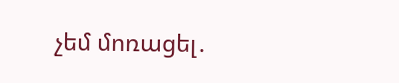չեմ մոռացել․